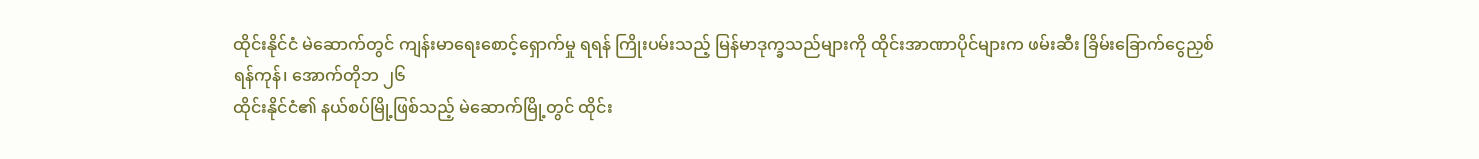ထိုင်းနိုင်ငံ မဲဆောက်တွင် ကျန်းမာရေးစောင့်ရှောက်မှု ရရန် ကြိုးပမ်းသည့် မြန်မာဒုက္ခသည်များကို ထိုင်းအာဏာပိုင်များက ဖမ်းဆီး ခြိမ်းခြောက်ငွေညှစ်
ရန်ကုန်၊ အောက်တိုဘ ၂၆
ထိုင်းနိုင်ငံ၏ နယ်စပ်မြို့ဖြစ်သည့် မဲဆောက်မြို့တွင် ထိုင်း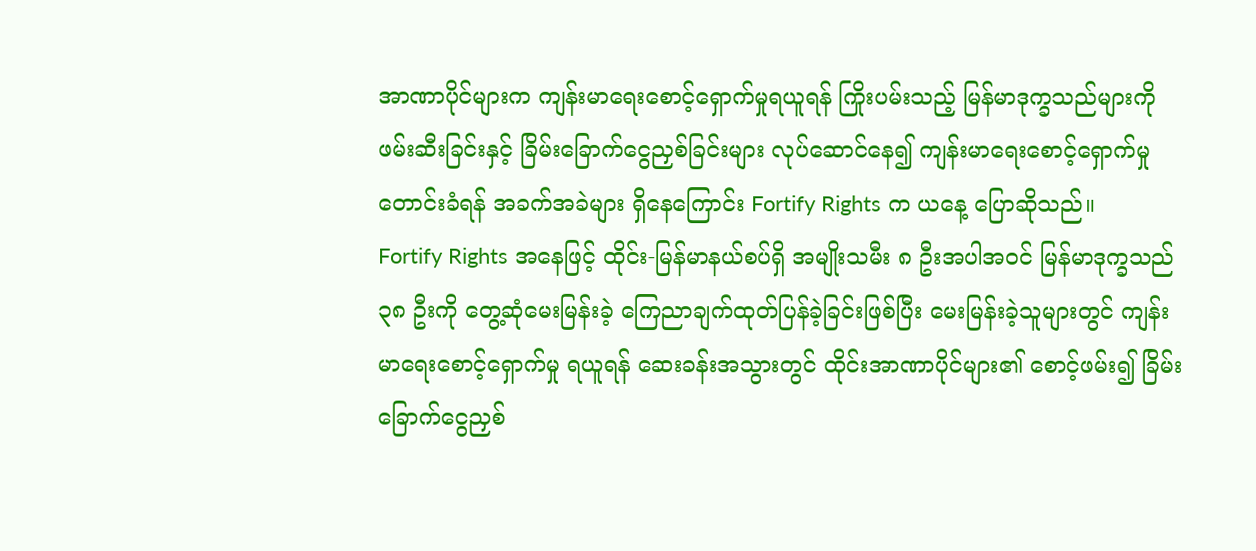အာဏာပိုင်များက ကျန်းမာရေးစောင့်ရှောက်မှုရယူရန် ကြိုးပမ်းသည့် မြန်မာဒုက္ခသည်များကို ဖမ်းဆီးခြင်းနှင့် ခြိမ်းခြောက်ငွေညှစ်ခြင်းများ လုပ်ဆောင်နေ၍ ကျန်းမာရေးစောင့်ရှောက်မှု တောင်းခံရန် အခက်အခဲများ ရှိနေကြောင်း Fortify Rights က ယနေ့ ပြောဆိုသည်။
Fortify Rights အနေဖြင့် ထိုင်း-မြန်မာနယ်စပ်ရှိ အမျိုးသမီး ၈ ဦးအပါအဝင် မြန်မာဒုက္ခသည် ၃၈ ဦးကို တွေ့ဆုံမေးမြန်းခဲ့ ကြေညာချက်ထုတ်ပြန်ခဲ့ခြင်းဖြစ်ပြီး မေးမြန်းခဲ့သူများတွင် ကျန်းမာရေးစောင့်ရှောက်မှု ရယူရန် ဆေးခန်းအသွားတွင် ထိုင်းအာဏာပိုင်များ၏ စောင့်ဖမ်း၍ ခြိမ်းခြောက်ငွေညှစ်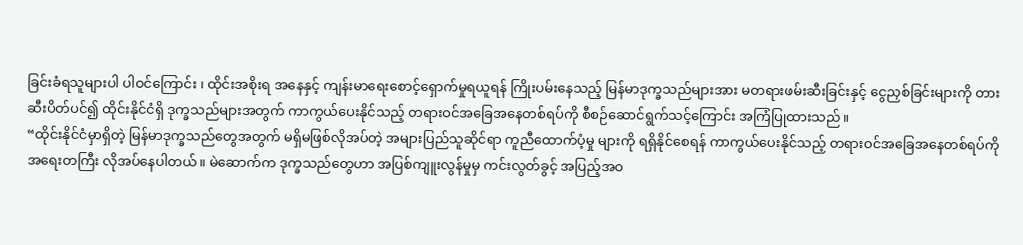ခြင်းခံရသူများပါ ပါဝင်ကြောင်း ၊ ထိုင်းအစိုးရ အနေနှင့် ကျန်းမာရေးစောင့်ရှောက်မှုရယူရန် ကြိုးပမ်းနေသည့် မြန်မာဒုက္ခသည်များအား မတရားဖမ်းဆီးခြင်းနှင့် ငွေညှစ်ခြင်းများကို တားဆီးပိတ်ပင်၍ ထိုင်းနိုင်ငံရှိ ဒုက္ခသည်များအတွက် ကာကွယ်ပေးနိုင်သည့် တရားဝင်အခြေအနေတစ်ရပ်ကို စီစဉ်ဆောင်ရွက်သင့်ကြောင်း အကြံပြုထားသည်။
“ထိုင်းနိုင်ငံမှာရှိတဲ့ မြန်မာဒုက္ခသည်တွေအတွက် မရှိမဖြစ်လိုအပ်တဲ့ အများပြည်သူဆိုင်ရာ ကူညီထောက်ပံ့မှု များကို ရရှိနိုင်စေရန် ကာကွယ်ပေးနိုင်သည့် တရားဝင်အခြေအနေတစ်ရပ်ကို အရေးတကြီး လိုအပ်နေပါတယ်။ မဲဆောက်က ဒုက္ခသည်တွေဟာ အပြစ်ကျူးလွန်မှုမှ ကင်းလွတ်ခွင့် အပြည့်အဝ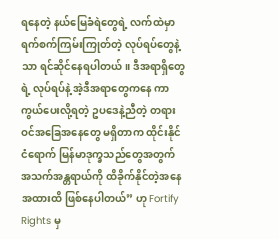ရနေတဲ့ နယ်မြေခံရဲတွေရဲ့ လက်ထဲမှာ ရက်စက်ကြမ်းကြုတ်တဲ့ လုပ်ရပ်တွေနဲ့သာ ရင်ဆိုင်နေရပါတယ်။ ဒီအရာရှိတွေရဲ့ လုပ်ရပ်နဲ့ အဲ့ဒီအရာတွေကနေ ကာကွယ်ပေးလို့ရတဲ့ ဥပဒေနဲ့ညီတဲ့ တရားဝင်အခြေအနေတွေ မရှိတာက ထိုင်းနိုင်ငံရောက် မြန်မာဒုက္ခသည်တွေအတွက် အသက်အန္တရာယ်ကို ထိခိုက်နိုင်တဲ့အနေအထားထိ ဖြစ်နေပါတယ်” ဟု Fortify Rights မှ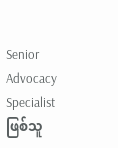Senior Advocacy Specialist ဖြစ်သူ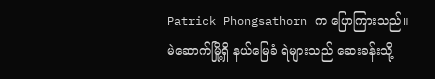Patrick Phongsathorn က ပြောကြားသည်။
မဲဆောက်မြို့ရှိ နယ်မြေခံ ရဲများသည် ဆေးခန်းသို့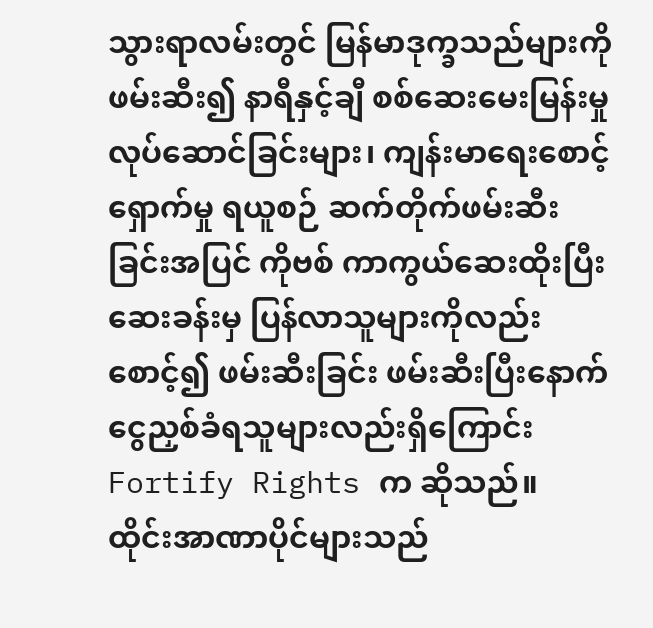သွားရာလမ်းတွင် မြန်မာဒုက္ခသည်များကို ဖမ်းဆီး၍ နာရီနှင့်ချီ စစ်ဆေးမေးမြန်းမှု လုပ်ဆောင်ခြင်းများ၊ ကျန်းမာရေးစောင့်ရှောက်မှု ရယူစဉ် ဆက်တိုက်ဖမ်းဆီးခြင်းအပြင် ကိုဗစ် ကာကွယ်ဆေးထိုးပြီး ဆေးခန်းမှ ပြန်လာသူများကိုလည်း စောင့်၍ ဖမ်းဆီးခြင်း ဖမ်းဆီးပြီးနောက် ငွေညှစ်ခံရသူများလည်းရှိကြောင်း Fortify Rights က ဆိုသည်။
ထိုင်းအာဏာပိုင်များသည်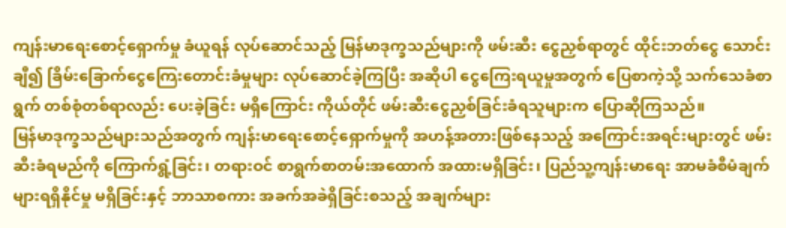ကျန်းမာရေးစောင့်ရှောက်မှု ခံယူရန် လုပ်ဆောင်သည့် မြန်မာဒုက္ခသည်များကို ဖမ်းဆီး ငွေညှစ်ရာတွင် ထိုင်းဘတ်ငွေ သောင်းချီ၍ ခြိမ်းခြောက်ငွေကြေးတောင်းခံမှုများ လုပ်ဆောင်ခဲ့ကြပြီး အဆိုပါ ငွေကြေးရယူမှုအတွက် ပြေစာကဲ့သို့ သက်သေခံစာရွက် တစ်စုံတစ်ရာလည်း ပေးခဲ့ခြင်း မရှိကြောင်း ကိုယ်တိုင် ဖမ်းဆီးငွေညှစ်ခြင်းခံရသူများက ပြောဆိုကြသည်။
မြန်မာဒုက္ခသည်များသည်အတွက် ကျန်းမာရေးစောင့်ရှောက်မှုကို အဟန့်အတားဖြစ်နေသည့် အကြောင်းအရင်းများတွင် ဖမ်းဆီးခံရမည်ကို ကြောက်ရွံ့ခြင်း၊ တရားဝင် စာရွက်စာတမ်းအထောက် အထားမရှိခြင်း၊ ပြည်သူ့ကျန်းမာရေး အာမခံစီမံချက်များရရှိနိုင်မှု မရှိခြင်းနှင့် ဘာသာစကား အခက်အခဲရှိခြင်းစသည့် အချက်များ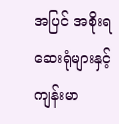အပြင် အစိုးရဆေးရုံများနှင့် ကျန်းမာ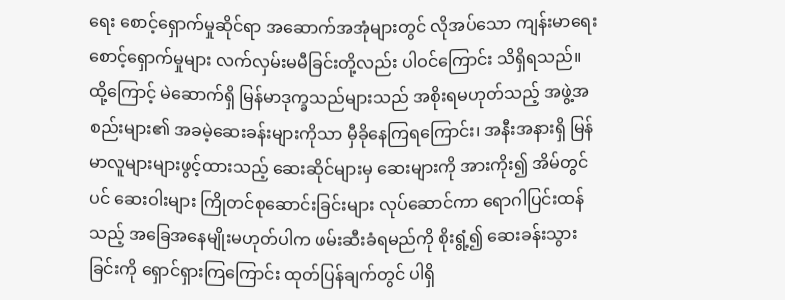ရေး စောင့်ရှောက်မှုဆိုင်ရာ အဆောက်အအုံများတွင် လိုအပ်သော ကျန်းမာရေးစောင့်ရှောက်မှုများ လက်လှမ်းမမီခြင်းတို့လည်း ပါဝင်ကြောင်း သိရှိရသည်။
ထို့ကြောင့် မဲဆောက်ရှိ မြန်မာဒုက္ခသည်များသည် အစိုးရမဟုတ်သည့် အဖွဲ့အစည်းများ၏ အခမဲ့ဆေးခန်းများကိုသာ မှီခိုနေကြရကြောင်း၊ အနီးအနားရှိ မြန်မာလူများများဖွင့်ထားသည့် ဆေးဆိုင်များမှ ဆေးများကို အားကိုး၍ အိမ်တွင်ပင် ဆေးဝါးများ ကြိုတင်စုဆောင်းခြင်းများ လုပ်ဆောင်ကာ ရောဂါပြင်းထန်သည့် အခြေအနေမျိုးမဟုတ်ပါက ဖမ်းဆီးခံရမည်ကို စိုးရွံ့၍ ဆေးခန်းသွားခြင်းကို ရှောင်ရှားကြကြောင်း ထုတ်ပြန်ချက်တွင် ပါရှိ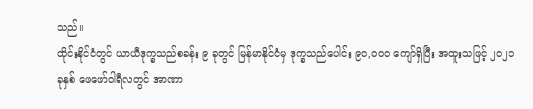သည်။
ထိုင်းနိုင်ငံတွင် ယာယီဒုက္ခသည်စခန်း ၉ ခုတွင် မြန်မာနိုင်ငံမှ ဒုက္ခသည်ပေါင်း ၉၀,၀၀၀ ကျော်ရှိပြီး အထူးသဖြင့် ၂၀၂၁ ခုနှစ် ဖေဖော်ဝါရီလတွင် အာဏာ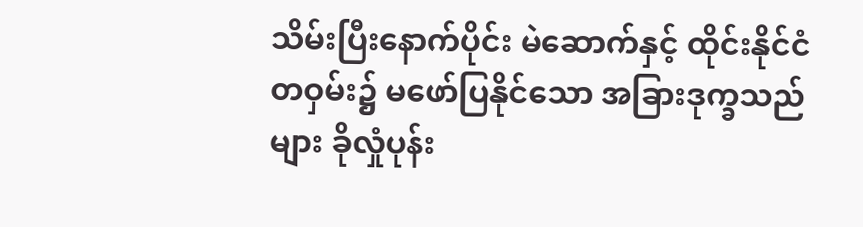သိမ်းပြီးနောက်ပိုင်း မဲဆောက်နှင့် ထိုင်းနိုင်ငံတဝှမ်း၌ မဖော်ပြနိုင်သော အခြားဒုက္ခသည်များ ခိုလှုံပုန်း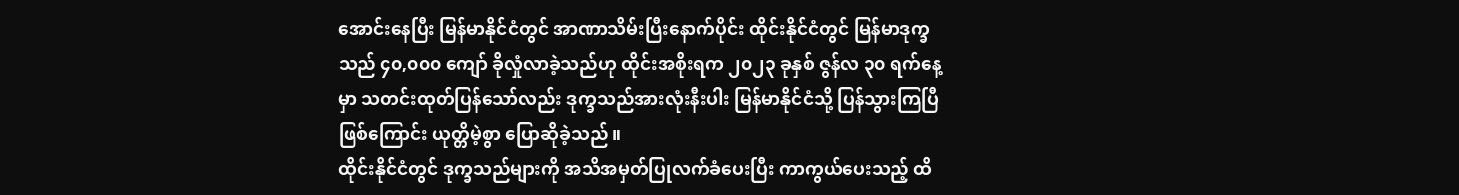အောင်းနေပြီး မြန်မာနိုင်ငံတွင် အာဏာသိမ်းပြီးနောက်ပိုင်း ထိုင်းနိုင်ငံတွင် မြန်မာဒုက္ခသည် ၄၀,၀၀၀ ကျော် ခိုလှုံလာခဲ့သည်ဟု ထိုင်းအစိုးရက ၂၀၂၃ ခုနှစ် ဇွန်လ ၃၀ ရက်နေ့မှာ သတင်းထုတ်ပြန်သော်လည်း ဒုက္ခသည်အားလုံးနီးပါး မြန်မာနိုင်ငံသို့ ပြန်သွားကြပြီဖြစ်ကြောင်း ယုတ္တိမဲ့စွာ ပြောဆိုခဲ့သည်။
ထိုင်းနိုင်ငံတွင် ဒုက္ခသည်များကို အသိအမှတ်ပြုလက်ခံပေးပြီး ကာကွယ်ပေးသည့် ထိ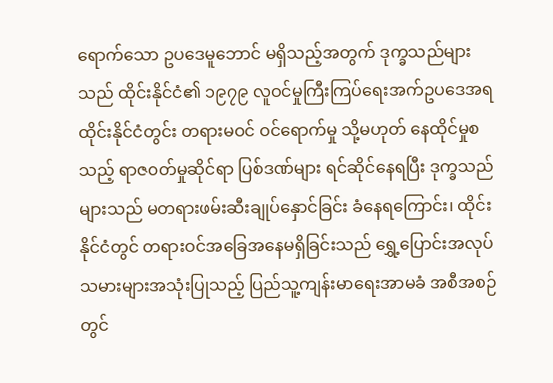ရောက်သော ဥပဒေမူဘောင် မရှိသည့်အတွက် ဒုက္ခသည်များသည် ထိုင်းနိုင်ငံ၏ ၁၉၇၉ လူဝင်မှုကြီးကြပ်ရေးအက်ဥပဒေအရ ထိုင်းနိုင်ငံတွင်း တရားမဝင် ဝင်ရောက်မှု သို့မဟုတ် နေထိုင်မှုစသည့် ရာဇ၀တ်မှုဆိုင်ရာ ပြစ်ဒဏ်များ ရင်ဆိုင်နေရပြီး ဒုက္ခသည်များသည် မတရားဖမ်းဆီးချုပ်နှောင်ခြင်း ခံနေရကြောင်း၊ ထိုင်းနိုင်ငံတွင် တရားဝင်အခြေအနေမရှိခြင်းသည် ရွှေ့ပြောင်းအလုပ်သမားများအသုံးပြုသည့် ပြည်သူ့ကျန်းမာရေးအာမခံ အစီအစဉ်တွင်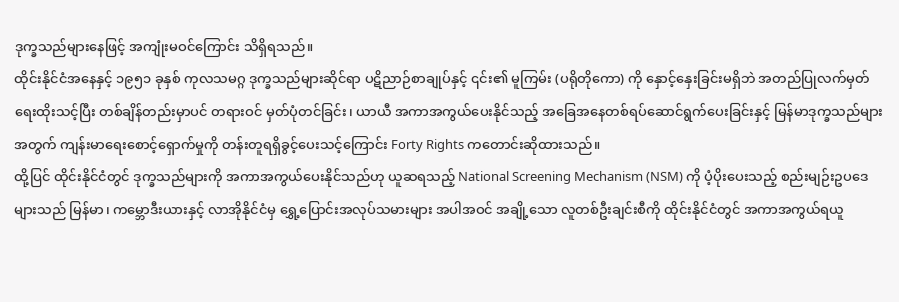ဒုက္ခသည်များနေဖြင့် အကျုံးမဝင်ကြောင်း သိရှိရသည်။
ထိုင်းနိုင်ငံအနေနှင့် ၁၉၅၁ ခုနှစ် ကုလသမဂ္ဂ ဒုက္ခသည်များဆိုင်ရာ ပဋိညာဉ်စာချုပ်နှင့် ၎င်း၏ မူကြမ်း (ပရိုတိုကော) ကို နှောင့်နှေးခြင်းမရှိဘဲ အတည်ပြုလက်မှတ်ရေးထိုးသင့်ပြီး တစ်ချိန်တည်းမှာပင် တရားဝင် မှတ်ပုံတင်ခြင်း၊ ယာယီ အကာအကွယ်ပေးနိုင်သည့် အခြေအနေတစ်ရပ်ဆောင်ရွက်ပေးခြင်းနှင့် မြန်မာဒုက္ခသည်များအတွက် ကျန်းမာရေးစောင့်ရှောက်မှုကို တန်းတူရရှိခွင့်ပေးသင့်ကြောင်း Forty Rights ကတောင်းဆိုထားသည်။
ထို့ပြင် ထိုင်းနိုင်ငံတွင် ဒုက္ခသည်များကို အကာအကွယ်ပေးနိုင်သည်ဟု ယူဆရသည့် National Screening Mechanism (NSM) ကို ပံ့ပိုးပေးသည့် စည်းမျဉ်းဥပဒေများသည် မြန်မာ၊ ကမ္ဘောဒီးယားနှင့် လာအိုနိုင်ငံမှ ရွှေ့ပြောင်းအလုပ်သမားများ အပါအဝင် အချို့သော လူတစ်ဦးချင်းစီကို ထိုင်းနိုင်ငံတွင် အကာအကွယ်ရယူ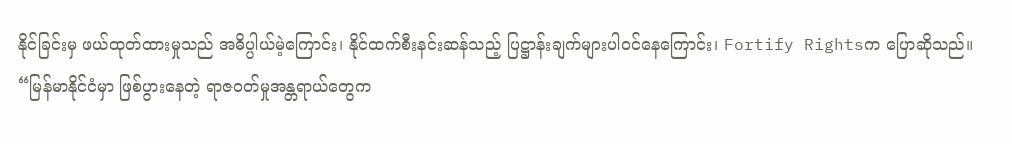နိုင်ခြင်းမှ ဖယ်ထုတ်ထားမှုသည် အဓိပ္ပါယ်မဲ့ကြောင်း၊ နိုင်ထက်စီးနင်းဆန်သည့် ပြဋ္ဌာန်းချက်များပါဝင်နေကြောင်း၊ Fortify Rightsက ပြောဆိုသည်။
“မြန်မာနိုင်ငံမှာ ဖြစ်ပွားနေတဲ့ ရာဇဝတ်မှုအန္တရာယ်တွေက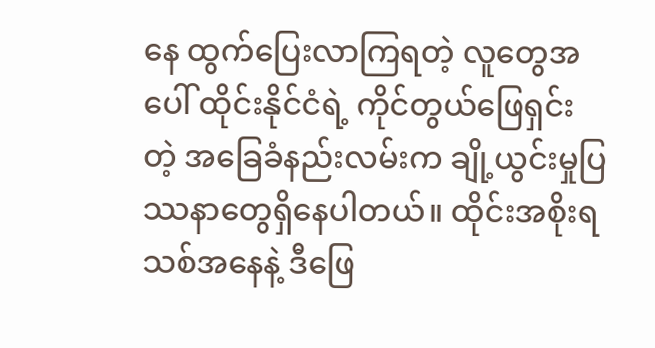နေ ထွက်ပြေးလာကြရတဲ့ လူတွေအပေါ် ထိုင်းနိုင်ငံရဲ့ ကိုင်တွယ်ဖြေရှင်းတဲ့ အခြေခံနည်းလမ်းက ချို့ယွင်းမှုပြဿနာတွေရှိနေပါတယ်။ ထိုင်းအစိုးရသစ်အနေနဲ့ ဒီဖြေ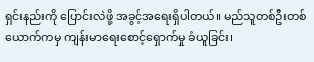ရှင်းနည်းကို ပြောင်းလဲဖို့ အခွင့်အရေးရှိပါတယ်။ မည်သူတစ်ဦးတစ်ယောက်ကမှ ကျန်းမာရေးစောင့်ရှောက်မှု ခံယူခြင်း၊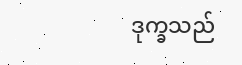ဒုက္ခသည်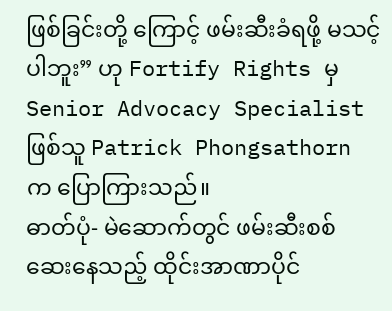ဖြစ်ခြင်းတို့ ကြောင့် ဖမ်းဆီးခံရဖို့ မသင့်ပါဘူး” ဟု Fortify Rights မှ Senior Advocacy Specialist ဖြစ်သူ Patrick Phongsathorn က ပြောကြားသည်။
ဓာတ်ပုံ- မဲဆောက်တွင် ဖမ်းဆီးစစ်ဆေးနေသည့် ထိုင်းအာဏာပိုင်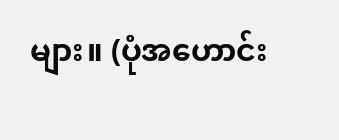များ။ (ပုံအဟောင်း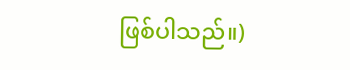ဖြစ်ပါသည်။)